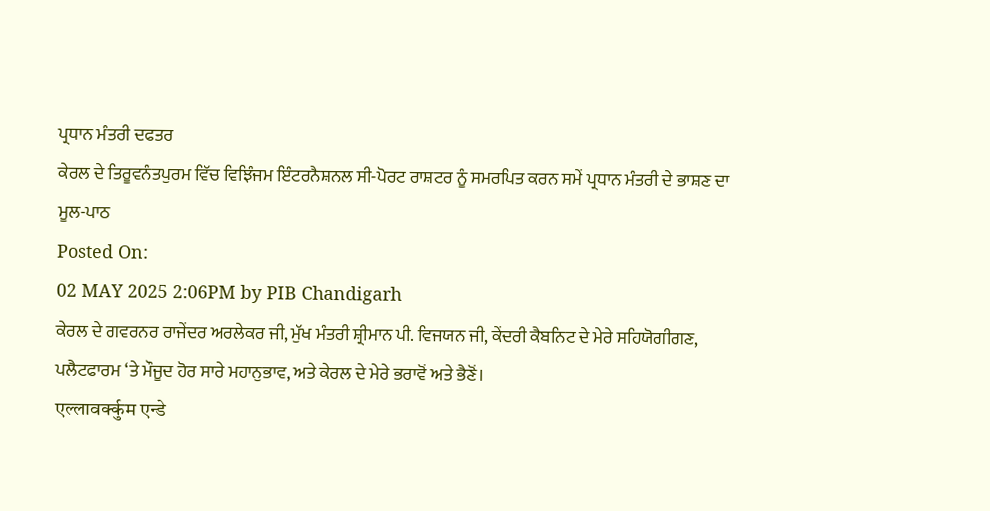ਪ੍ਰਧਾਨ ਮੰਤਰੀ ਦਫਤਰ
ਕੇਰਲ ਦੇ ਤਿਰੂਵਨੰਤਪੁਰਮ ਵਿੱਚ ਵਿਝਿੰਜਮ ਇੰਟਰਨੈਸ਼ਨਲ ਸੀ-ਪੋਰਟ ਰਾਸ਼ਟਰ ਨੂੰ ਸਮਰਪਿਤ ਕਰਨ ਸਮੇਂ ਪ੍ਰਧਾਨ ਮੰਤਰੀ ਦੇ ਭਾਸ਼ਣ ਦਾ ਮੂਲ-ਪਾਠ
Posted On:
02 MAY 2025 2:06PM by PIB Chandigarh
ਕੇਰਲ ਦੇ ਗਵਰਨਰ ਰਾਜੇਂਦਰ ਅਰਲੇਕਰ ਜੀ, ਮੁੱਖ ਮੰਤਰੀ ਸ਼੍ਰੀਮਾਨ ਪੀ. ਵਿਜਯਨ ਜੀ, ਕੇਂਦਰੀ ਕੈਬਨਿਟ ਦੇ ਮੇਰੇ ਸਹਿਯੋਗੀਗਣ, ਪਲੈਟਫਾਰਮ ‘ਤੇ ਮੌਜੂਦ ਹੋਰ ਸਾਰੇ ਮਹਾਨੁਭਾਵ, ਅਤੇ ਕੇਰਲ ਦੇ ਮੇਰੇ ਭਰਾਵੋਂ ਅਤੇ ਭੈਣੋਂ।
एल्लावर्क्कुम एन्डे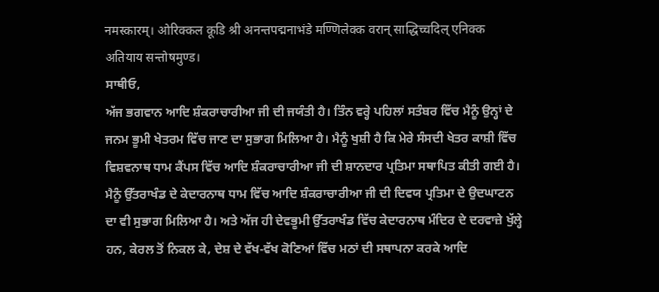नमस्कारम्। ओरिक्कल कूडि श्री अनन्तपद्मनाभंडे मण्णिलेक्क वरान् साद्धिच्चदिल् एनिक्क अतियाय सन्तोषमुण्ड।
ਸਾਥੀਓ,
ਅੱਜ ਭਗਵਾਨ ਆਦਿ ਸ਼ੰਕਰਾਚਾਰੀਆ ਜੀ ਦੀ ਜਯੰਤੀ ਹੈ। ਤਿੰਨ ਵਰ੍ਹੇ ਪਹਿਲਾਂ ਸਤੰਬਰ ਵਿੱਚ ਮੈਨੂੰ ਉਨ੍ਹਾਂ ਦੇ ਜਨਮ ਭੂਮੀ ਖੇਤਰਮ ਵਿੱਚ ਜਾਣ ਦਾ ਸੁਭਾਗ ਮਿਲਿਆ ਹੈ। ਮੈਨੂੰ ਖੁਸ਼ੀ ਹੈ ਕਿ ਮੇਰੇ ਸੰਸਦੀ ਖੇਤਰ ਕਾਸ਼ੀ ਵਿੱਚ ਵਿਸ਼ਵਨਾਥ ਧਾਮ ਕੈਂਪਸ ਵਿੱਚ ਆਦਿ ਸ਼ੰਕਰਾਚਾਰੀਆ ਜੀ ਦੀ ਸ਼ਾਨਦਾਰ ਪ੍ਰਤਿਮਾ ਸਥਾਪਿਤ ਕੀਤੀ ਗਈ ਹੈ। ਮੈਨੂੰ ਉੱਤਰਾਖੰਡ ਦੇ ਕੇਦਾਰਨਾਥ ਧਾਮ ਵਿੱਚ ਆਦਿ ਸ਼ੰਕਰਾਚਾਰੀਆ ਜੀ ਦੀ ਦਿਵਯ ਪ੍ਰਤਿਮਾ ਦੇ ਉਦਘਾਟਨ ਦਾ ਵੀ ਸੁਭਾਗ ਮਿਲਿਆ ਹੈ। ਅਤੇ ਅੱਜ ਹੀ ਦੇਵਭੂਮੀ ਉੱਤਰਾਖੰਡ ਵਿੱਚ ਕੇਦਾਰਨਾਥ ਮੰਦਿਰ ਦੇ ਦਰਵਾਜ਼ੇ ਖੁੱਲ੍ਹੇ ਹਨ, ਕੇਰਲ ਤੋਂ ਨਿਕਲ ਕੇ, ਦੇਸ਼ ਦੇ ਵੱਖ-ਵੱਖ ਕੋਣਿਆਂ ਵਿੱਚ ਮਠਾਂ ਦੀ ਸਥਾਪਨਾ ਕਰਕੇ ਆਦਿ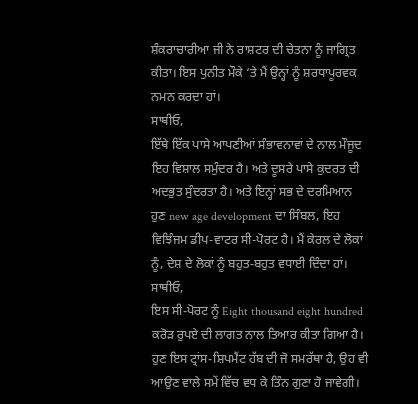ਸ਼ੰਕਰਾਚਾਰੀਆ ਜੀ ਨੇ ਰਾਸ਼ਟਰ ਦੀ ਚੇਤਨਾ ਨੂੰ ਜਾਗ੍ਰਿਤ ਕੀਤਾ। ਇਸ ਪੁਨੀਤ ਮੌਕੇ ‘ਤੇ ਮੈਂ ਉਨ੍ਹਾਂ ਨੂੰ ਸ਼ਰਧਾਪੂਰਵਕ ਨਮਨ ਕਰਦਾ ਹਾਂ।
ਸਾਥੀਓ,
ਇੱਥੇ ਇੱਕ ਪਾਸੇ ਆਪਣੀਆਂ ਸੰਭਾਵਨਾਵਾਂ ਦੇ ਨਾਲ ਮੌਜੂਦ ਇਹ ਵਿਸ਼ਾਲ ਸਮੁੰਦਰ ਹੈ। ਅਤੇ ਦੂਸਰੇ ਪਾਸੇ ਕੁਦਰਤ ਦੀ ਅਦਭੁਤ ਸੁੰਦਰਤਾ ਹੈ। ਅਤੇ ਇਨ੍ਹਾਂ ਸਭ ਦੇ ਦਰਮਿਆਨ ਹੁਣ new age development ਦਾ ਸਿੰਬਲ, ਇਹ ਵਿਝਿੰਜਮ ਡੀਪ-ਵਾਟਰ ਸੀ-ਪੋਰਟ ਹੈ। ਮੈਂ ਕੇਰਲ ਦੇ ਲੋਕਾਂ ਨੂੰ, ਦੇਸ਼ ਦੇ ਲੋਕਾਂ ਨੂੰ ਬਹੁਤ-ਬਹੁਤ ਵਧਾਈ ਦਿੰਦਾ ਹਾਂ।
ਸਾਥੀਓ,
ਇਸ ਸੀ-ਪੋਰਟ ਨੂੰ Eight thousand eight hundred ਕਰੋੜ ਰੁਪਏ ਦੀ ਲਾਗਤ ਨਾਲ ਤਿਆਰ ਕੀਤਾ ਗਿਆ ਹੈ। ਹੁਣ ਇਸ ਟ੍ਰਾਂਸ-ਸ਼ਿਪਮੈਂਟ ਹੱਬ ਦੀ ਜੋ ਸਮਰੱਥਾ ਹੈ, ਉਹ ਵੀ ਆਉਣ ਵਾਲੇ ਸਮੇਂ ਵਿੱਚ ਵਧ ਕੇ ਤਿੰਨ ਗੁਣਾ ਹੋ ਜਾਵੇਗੀ।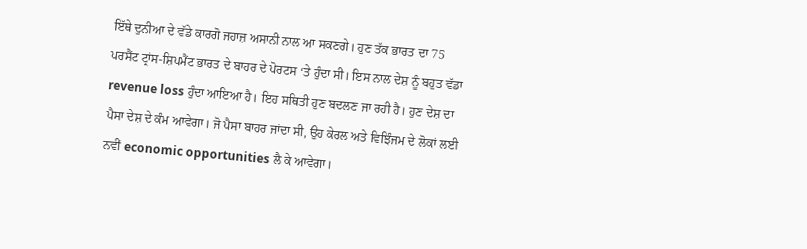ਇੱਥੇ ਦੁਨੀਆ ਦੇ ਵੱਡੇ ਕਾਰਗੋ ਜਹਾਜ਼ ਅਸਾਨੀ ਨਾਲ ਆ ਸਕਣਗੇ। ਹੁਣ ਤੱਕ ਭਾਰਤ ਦਾ 75 ਪਰਸੈਂਟ ਟ੍ਰਾਂਸ-ਸ਼ਿਪਮੈਂਟ ਭਾਰਤ ਦੇ ਬਾਹਰ ਦੇ ਪੋਰਟਸ ‘ਤੇ ਹੁੰਦਾ ਸੀ। ਇਸ ਨਾਲ ਦੇਸ਼ ਨੂੰ ਬਹੁਤ ਵੱਡਾ revenue loss ਹੁੰਦਾ ਆਇਆ ਹੈ। ਇਹ ਸਥਿਤੀ ਹੁਣ ਬਦਲਣ ਜਾ ਰਹੀ ਹੈ। ਹੁਣ ਦੇਸ਼ ਦਾ ਪੈਸਾ ਦੇਸ਼ ਦੇ ਕੰਮ ਆਵੇਗਾ। ਜੋ ਪੈਸਾ ਬਾਹਰ ਜਾਂਦਾ ਸੀ, ਉਹ ਕੇਰਲ ਅਤੇ ਵਿਝਿੰਜਮ ਦੇ ਲੋਕਾਂ ਲਈ ਨਵੀਂ economic opportunities ਲੈ ਕੇ ਆਵੇਗਾ।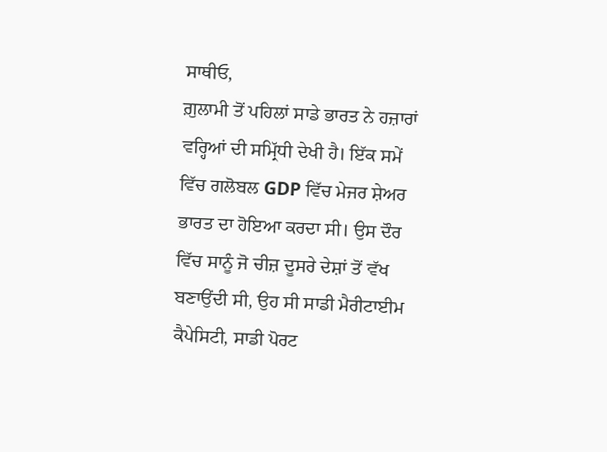ਸਾਥੀਓ,
ਗ਼ੁਲਾਮੀ ਤੋਂ ਪਹਿਲਾਂ ਸਾਡੇ ਭਾਰਤ ਨੇ ਹਜ਼ਾਰਾਂ ਵਰ੍ਹਿਆਂ ਦੀ ਸਮ੍ਰਿੱਧੀ ਦੇਖੀ ਹੈ। ਇੱਕ ਸਮੇਂ ਵਿੱਚ ਗਲੋਬਲ GDP ਵਿੱਚ ਮੇਜਰ ਸ਼ੇਅਰ ਭਾਰਤ ਦਾ ਹੋਇਆ ਕਰਦਾ ਸੀ। ਉਸ ਦੌਰ ਵਿੱਚ ਸਾਨੂੰ ਜੋ ਚੀਜ਼ ਦੂਸਰੇ ਦੇਸ਼ਾਂ ਤੋਂ ਵੱਖ ਬਣਾਉਂਦੀ ਸੀ, ਉਹ ਸੀ ਸਾਡੀ ਮੈਰੀਟਾਈਮ ਕੈਪੇਸਿਟੀ, ਸਾਡੀ ਪੋਰਟ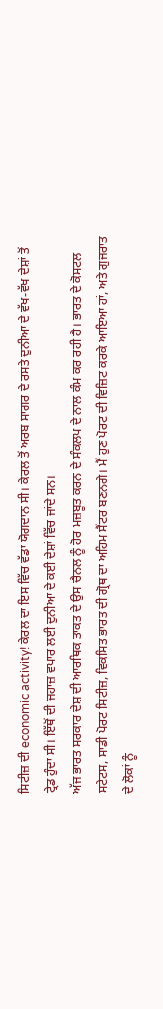ਸਿਟੀਜ਼ ਦੀ economic activity! ਕੇਰਲ ਦਾ ਇਸ ਵਿੱਚ ਵੱਡਾ ਯੋਗਦਾਨ ਸੀ। ਕੇਰਲ ਤੋਂ ਅਰਬ ਸਾਗਰ ਦੇ ਰਸਤੇ ਦੁਨੀਆ ਦੇ ਵੱਖ-ਵੱਖ ਦੇਸ਼ਾਂ ਤੋਂ ਟ੍ਰੇਡ ਹੁੰਦਾ ਸੀ। ਇੱਥੋਂ ਦੀ ਜਹਾਜ਼ ਵਪਾਰ ਲਈ ਦੁਨੀਆ ਦੇ ਕਈ ਦੇਸ਼ਾਂ ਵਿੱਚ ਜਾਂਦੇ ਸਨ।
ਅੱਜ ਭਾਰਤ ਸਰਕਾਰ ਦੇਸ਼ ਦੀ ਆਰਥਿਕ ਤਾਕਤ ਦੇ ਉਸ ਚੈਨਲ ਨੂੰ ਹੋਰ ਮਜ਼ਬੂਤ ਕਰਨ ਦੇ ਸੰਕਲਪ ਦੇ ਨਾਲ ਕੰਮ ਕਰ ਰਹੀ ਹੈ। ਭਾਰਤ ਦੇ ਕੋਸਟਲ ਸਟੇਟਸ, ਸਾਡੀ ਪੋਰਟ ਸਿਟੀਜ਼, ਵਿਕਸਿਤ ਭਾਰਤ ਦੀ ਗ੍ਰੋਥ ਦਾ ਅਹਿਮ ਸੈਂਟਰ ਬਣਨਗੇ। ਮੈਂ ਹੁਣ ਪੋਰਟ ਦੀ ਵਿਜ਼ਿਟ ਕਰਕੇ ਆਇਆ ਹਾਂ, ਅਤੇ ਗੁਜਰਾਤ ਦੇ ਲੋਕਾਂ ਨੂੰ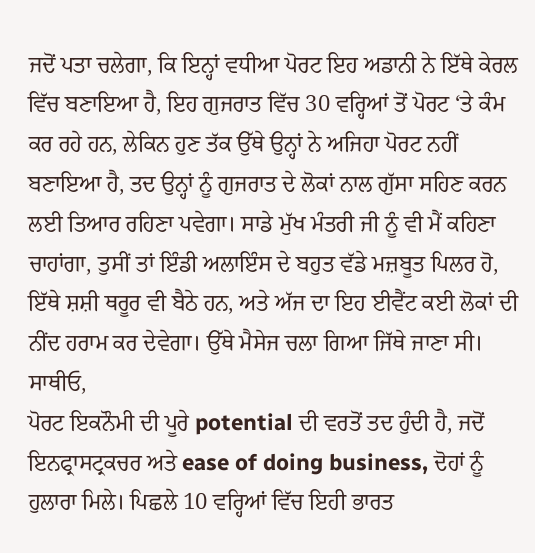ਜਦੋਂ ਪਤਾ ਚਲੇਗਾ, ਕਿ ਇਨ੍ਹਾਂ ਵਧੀਆ ਪੋਰਟ ਇਹ ਅਡਾਨੀ ਨੇ ਇੱਥੇ ਕੇਰਲ ਵਿੱਚ ਬਣਾਇਆ ਹੈ, ਇਹ ਗੁਜਰਾਤ ਵਿੱਚ 30 ਵਰ੍ਹਿਆਂ ਤੋਂ ਪੋਰਟ ‘ਤੇ ਕੰਮ ਕਰ ਰਹੇ ਹਨ, ਲੇਕਿਨ ਹੁਣ ਤੱਕ ਉੱਥੇ ਉਨ੍ਹਾਂ ਨੇ ਅਜਿਹਾ ਪੋਰਟ ਨਹੀਂ ਬਣਾਇਆ ਹੈ, ਤਦ ਉਨ੍ਹਾਂ ਨੂੰ ਗੁਜਰਾਤ ਦੇ ਲੋਕਾਂ ਨਾਲ ਗੁੱਸਾ ਸਹਿਣ ਕਰਨ ਲਈ ਤਿਆਰ ਰਹਿਣਾ ਪਵੇਗਾ। ਸਾਡੇ ਮੁੱਖ ਮੰਤਰੀ ਜੀ ਨੂੰ ਵੀ ਮੈਂ ਕਹਿਣਾ ਚਾਹਾਂਗਾ, ਤੁਸੀਂ ਤਾਂ ਇੰਡੀ ਅਲਾਇੰਸ ਦੇ ਬਹੁਤ ਵੱਡੇ ਮਜ਼ਬੂਤ ਪਿਲਰ ਹੋ, ਇੱਥੇ ਸ਼ਸ਼ੀ ਥਰੂਰ ਵੀ ਬੈਠੇ ਹਨ, ਅਤੇ ਅੱਜ ਦਾ ਇਹ ਈਵੈਂਟ ਕਈ ਲੋਕਾਂ ਦੀ ਨੀਂਦ ਹਰਾਮ ਕਰ ਦੇਵੇਗਾ। ਉੱਥੇ ਮੈਸੇਜ ਚਲਾ ਗਿਆ ਜਿੱਥੇ ਜਾਣਾ ਸੀ।
ਸਾਥੀਓ,
ਪੋਰਟ ਇਕਨੌਮੀ ਦੀ ਪੂਰੇ potential ਦੀ ਵਰਤੋਂ ਤਦ ਹੁੰਦੀ ਹੈ, ਜਦੋਂ ਇਨਫ੍ਰਾਸਟ੍ਰਕਚਰ ਅਤੇ ease of doing business, ਦੋਹਾਂ ਨੂੰ ਹੁਲਾਰਾ ਮਿਲੇ। ਪਿਛਲੇ 10 ਵਰ੍ਹਿਆਂ ਵਿੱਚ ਇਹੀ ਭਾਰਤ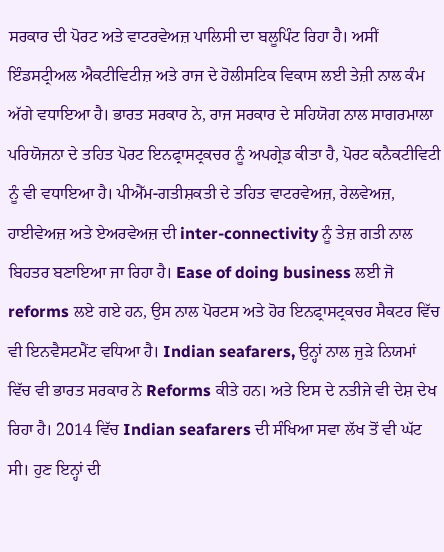ਸਰਕਾਰ ਦੀ ਪੋਰਟ ਅਤੇ ਵਾਟਰਵੇਅਜ਼ ਪਾਲਿਸੀ ਦਾ ਬਲੂਪਿੰਟ ਰਿਹਾ ਹੈ। ਅਸੀਂ ਇੰਡਸਟ੍ਰੀਅਲ ਐਕਟੀਵਿਟੀਜ਼ ਅਤੇ ਰਾਜ ਦੇ ਹੋਲੀਸਟਿਕ ਵਿਕਾਸ ਲਈ ਤੇਜ਼ੀ ਨਾਲ ਕੰਮ ਅੱਗੇ ਵਧਾਇਆ ਹੈ। ਭਾਰਤ ਸਰਕਾਰ ਨੇ, ਰਾਜ ਸਰਕਾਰ ਦੇ ਸਹਿਯੋਗ ਨਾਲ ਸਾਗਰਮਾਲਾ ਪਰਿਯੋਜਨਾ ਦੇ ਤਹਿਤ ਪੋਰਟ ਇਨਫ੍ਰਾਸਟ੍ਰਕਚਰ ਨੂੰ ਅਪਗ੍ਰੇਡ ਕੀਤਾ ਹੈ, ਪੋਰਟ ਕਨੈਕਟੀਵਿਟੀ ਨੂੰ ਵੀ ਵਧਾਇਆ ਹੈ। ਪੀਐੱਮ-ਗਤੀਸ਼ਕਤੀ ਦੇ ਤਹਿਤ ਵਾਟਰਵੇਅਜ਼, ਰੇਲਵੇਅਜ਼, ਹਾਈਵੇਅਜ਼ ਅਤੇ ਏਅਰਵੇਅਜ਼ ਦੀ inter-connectivity ਨੂੰ ਤੇਜ਼ ਗਤੀ ਨਾਲ ਬਿਹਤਰ ਬਣਾਇਆ ਜਾ ਰਿਹਾ ਹੈ। Ease of doing business ਲਈ ਜੋ reforms ਲਏ ਗਏ ਹਨ, ਉਸ ਨਾਲ ਪੋਰਟਸ ਅਤੇ ਹੋਰ ਇਨਫ੍ਰਾਸਟ੍ਰਕਚਰ ਸੈਕਟਰ ਵਿੱਚ ਵੀ ਇਨਵੈਸਟਮੈਂਟ ਵਧਿਆ ਹੈ। Indian seafarers, ਉਨ੍ਹਾਂ ਨਾਲ ਜੁੜੇ ਨਿਯਮਾਂ ਵਿੱਚ ਵੀ ਭਾਰਤ ਸਰਕਾਰ ਨੇ Reforms ਕੀਤੇ ਹਨ। ਅਤੇ ਇਸ ਦੇ ਨਤੀਜੇ ਵੀ ਦੇਸ਼ ਦੇਖ ਰਿਹਾ ਹੈ। 2014 ਵਿੱਚ Indian seafarers ਦੀ ਸੰਖਿਆ ਸਵਾ ਲੱਖ ਤੋਂ ਵੀ ਘੱਟ ਸੀ। ਹੁਣ ਇਨ੍ਹਾਂ ਦੀ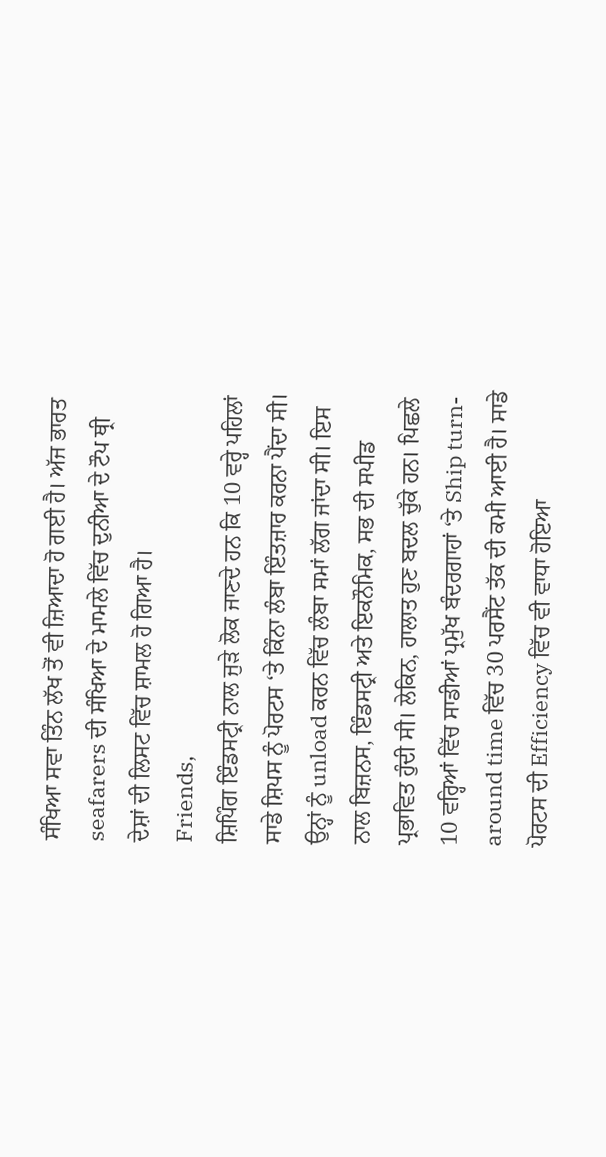ਸੰਖਿਆ ਸਵਾ ਤਿੰਨ ਲੱਖ ਤੋਂ ਵੀ ਜ਼ਿਆਦਾ ਹੋ ਗਈ ਹੈ। ਅੱਜ ਭਾਰਤ seafarers ਦੀ ਸੰਖਿਆ ਦੇ ਮਾਮਲੇ ਵਿੱਚ ਦੁਨੀਆ ਦੇ ਟੌਪ ਥ੍ਰੀ ਦੇਸ਼ਾਂ ਦੀ ਲਿਸਟ ਵਿੱਚ ਸ਼ਾਮਲ ਹੋ ਗਿਆ ਹੈ।
Friends,
ਸ਼ਿਪਿੰਗ ਇੰਡਸਟ੍ਰੀ ਨਾਲ ਜੁੜੇ ਲੋਕ ਜਾਣਦੇ ਹਨ ਕਿ 10 ਵਰ੍ਹੇ ਪਹਿਲਾਂ ਸਾਡੇ ਸ਼ਿਪਸ ਨੂੰ ਪੋਰਟਸ ‘ਤੇ ਕਿੰਨਾ ਲੰਬਾ ਇੰਤਜ਼ਾਰ ਕਰਨਾ ਪੈਂਦਾ ਸੀ। ਉਨ੍ਹਾਂ ਨੂੰ unload ਕਰਨ ਵਿੱਚ ਲੰਬਾ ਸਮਾਂ ਲੱਗ ਜਾਂਦਾ ਸੀ। ਇਸ ਨਾਲ ਬਿਜ਼ਨਸ, ਇੰਡਸਟ੍ਰੀ ਅਤੇ ਇਕਨੌਮਿਕ, ਸਭ ਦੀ ਸਪੀਡ ਪ੍ਰਭਾਵਿਤ ਹੁੰਦੀ ਸੀ। ਲੇਕਿਨ, ਹਾਲਾਤ ਹੁਣ ਬਦਲ ਚੁੱਕੇ ਹਨ। ਪਿਛਲੇ 10 ਵਰ੍ਹਿਆਂ ਵਿੱਚ ਸਾਡੀਆਂ ਪ੍ਰਮੁੱਖ ਬੰਦਰਗਾਹਾਂ ‘ਤੇ Ship turn-around time ਵਿੱਚ 30 ਪਰਸੈਂਟ ਤੱਕ ਦੀ ਕਮੀ ਆਈ ਹੈ। ਸਾਡੇ ਪੋਰਟਸ ਦੀ Efficiency ਵਿੱਚ ਵੀ ਵਾਧਾ ਹੋਇਆ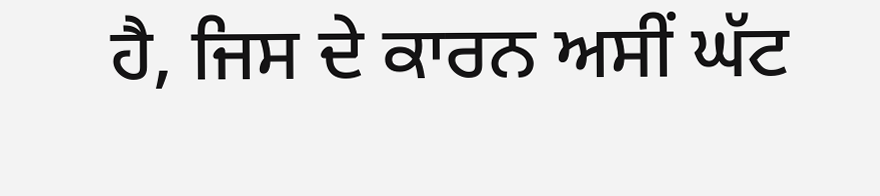ਹੈ, ਜਿਸ ਦੇ ਕਾਰਨ ਅਸੀਂ ਘੱਟ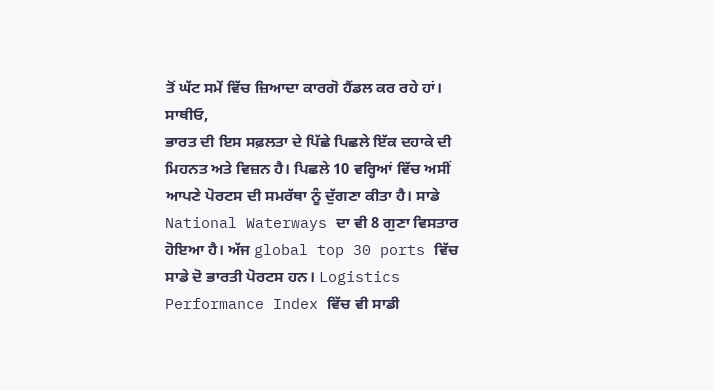ਤੋਂ ਘੱਟ ਸਮੇਂ ਵਿੱਚ ਜ਼ਿਆਦਾ ਕਾਰਗੋ ਹੈਂਡਲ ਕਰ ਰਹੇ ਹਾਂ।
ਸਾਥੀਓ,
ਭਾਰਤ ਦੀ ਇਸ ਸਫ਼ਲਤਾ ਦੇ ਪਿੱਛੇ ਪਿਛਲੇ ਇੱਕ ਦਹਾਕੇ ਦੀ ਮਿਹਨਤ ਅਤੇ ਵਿਜ਼ਨ ਹੈ। ਪਿਛਲੇ 10 ਵਰ੍ਹਿਆਂ ਵਿੱਚ ਅਸੀਂ ਆਪਣੇ ਪੋਰਟਸ ਦੀ ਸਮਰੱਥਾ ਨੂੰ ਦੁੱਗਣਾ ਕੀਤਾ ਹੈ। ਸਾਡੇ National Waterways ਦਾ ਵੀ 8 ਗੁਣਾ ਵਿਸਤਾਰ ਹੋਇਆ ਹੈ। ਅੱਜ global top 30 ports ਵਿੱਚ ਸਾਡੇ ਦੋ ਭਾਰਤੀ ਪੋਰਟਸ ਹਨ। Logistics Performance Index ਵਿੱਚ ਵੀ ਸਾਡੀ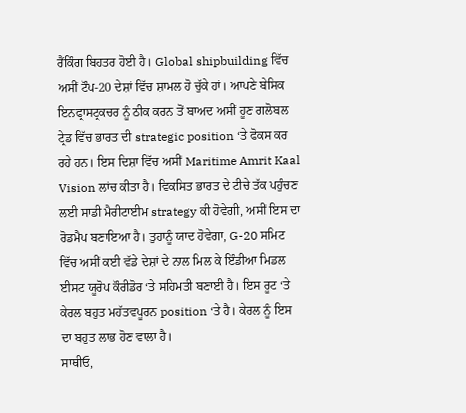ਰੈਂਕਿੰਗ ਬਿਹਤਰ ਹੋਈ ਹੈ। Global shipbuilding ਵਿੱਚ ਅਸੀਂ ਟੌਪ-20 ਦੇਸ਼ਾਂ ਵਿੱਚ ਸ਼ਾਮਲ ਹੋ ਚੁੱਕੇ ਹਾਂ। ਆਪਣੇ ਬੇਸਿਕ ਇਨਫ੍ਰਾਸਟ੍ਰਕਚਰ ਨੂੰ ਠੀਕ ਕਰਨ ਤੋਂ ਬਾਅਦ ਅਸੀਂ ਹੂਣ ਗਲੋਬਲ ਟ੍ਰੇਡ ਵਿੱਚ ਭਾਰਤ ਦੀ strategic position ‘ਤੇ ਫੋਕਸ ਕਰ ਰਹੇ ਹਨ। ਇਸ ਦਿਸ਼ਾ ਵਿੱਚ ਅਸੀਂ Maritime Amrit Kaal Vision ਲਾਂਚ ਕੀਤਾ ਹੈ। ਵਿਕਸਿਤ ਭਾਰਤ ਦੇ ਟੀਚੇ ਤੱਕ ਪਹੁੰਚਣ ਲਈ ਸਾਡੀ ਮੈਰੀਟਾਈਮ strategy ਕੀ ਹੋਵੇਗੀ, ਅਸੀਂ ਇਸ ਦਾ ਰੋਡਮੈਪ ਬਣਾਇਆ ਹੈ। ਤੁਹਾਨੂੰ ਯਾਦ ਹੋਵੇਗਾ, G-20 ਸਮਿਟ ਵਿੱਚ ਅਸੀਂ ਕਈ ਵੱਡੇ ਦੇਸ਼ਾਂ ਦੇ ਨਾਲ ਮਿਲ ਕੇ ਇੰਡੀਆ ਮਿਡਲ ਈਸਟ ਯੂਰੋਪ ਕੌਰੀਡੋਰ ‘ਤੇ ਸਹਿਮਤੀ ਬਣਾਈ ਹੈ। ਇਸ ਰੂਟ ‘ਤੇ ਕੇਰਲ ਬਹੁਤ ਮਹੱਤਵਪੂਰਨ position ‘ਤੇ ਹੈ। ਕੇਰਲ ਨੂੰ ਇਸ ਦਾ ਬਹੁਤ ਲਾਭ ਹੋਣ ਵਾਲਾ ਹੈ।
ਸਾਥੀਓ,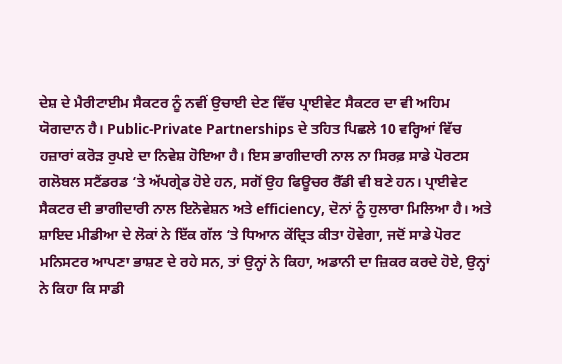ਦੇਸ਼ ਦੇ ਮੈਰੀਟਾਈਮ ਸੈਕਟਰ ਨੂੰ ਨਵੀਂ ਉਚਾਈ ਦੇਣ ਵਿੱਚ ਪ੍ਰਾਈਵੇਟ ਸੈਕਟਰ ਦਾ ਵੀ ਅਹਿਮ ਯੋਗਦਾਨ ਹੈ। Public-Private Partnerships ਦੇ ਤਹਿਤ ਪਿਛਲੇ 10 ਵਰ੍ਹਿਆਂ ਵਿੱਚ ਹਜ਼ਾਰਾਂ ਕਰੋੜ ਰੁਪਏ ਦਾ ਨਿਵੇਸ਼ ਹੋਇਆ ਹੈ। ਇਸ ਭਾਗੀਦਾਰੀ ਨਾਲ ਨਾ ਸਿਰਫ਼ ਸਾਡੇ ਪੋਰਟਸ ਗਲੋਬਲ ਸਟੈਂਡਰਡ ‘ਤੇ ਅੱਪਗ੍ਰੇਡ ਹੋਏ ਹਨ, ਸਗੋਂ ਉਹ ਫਿਊਚਰ ਰੈੱਡੀ ਵੀ ਬਣੇ ਹਨ। ਪ੍ਰਾਈਵੇਟ ਸੈਕਟਰ ਦੀ ਭਾਗੀਦਾਰੀ ਨਾਲ ਇਨੋਵੇਸ਼ਨ ਅਤੇ efficiency, ਦੋਨਾਂ ਨੂੰ ਹੁਲਾਰਾ ਮਿਲਿਆ ਹੈ। ਅਤੇ ਸ਼ਾਇਦ ਮੀਡੀਆ ਦੇ ਲੋਕਾਂ ਨੇ ਇੱਕ ਗੱਲ ‘ਤੇ ਧਿਆਨ ਕੇਂਦ੍ਰਿਤ ਕੀਤਾ ਹੋਵੇਗਾ, ਜਦੋਂ ਸਾਡੇ ਪੋਰਟ ਮਨਿਸਟਰ ਆਪਣਾ ਭਾਸ਼ਣ ਦੇ ਰਹੇ ਸਨ, ਤਾਂ ਉਨ੍ਹਾਂ ਨੇ ਕਿਹਾ, ਅਡਾਨੀ ਦਾ ਜ਼ਿਕਰ ਕਰਦੇ ਹੋਏ, ਉਨ੍ਹਾਂ ਨੇ ਕਿਹਾ ਕਿ ਸਾਡੀ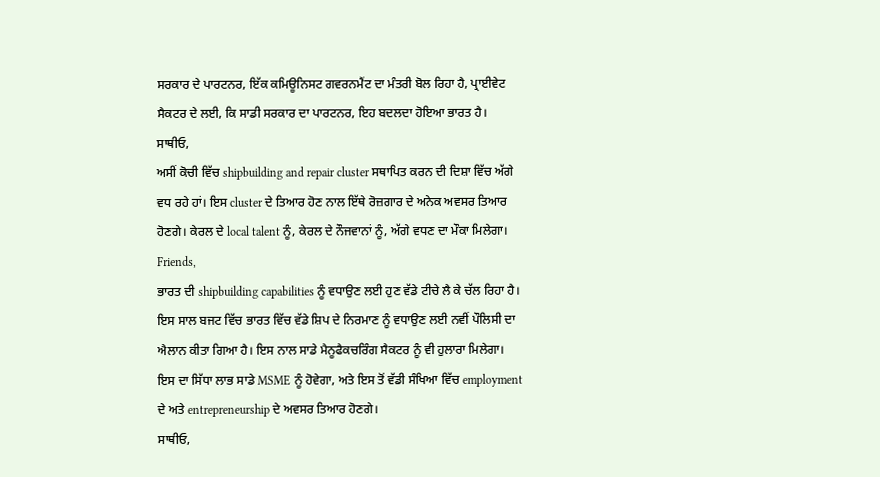ਸਰਕਾਰ ਦੇ ਪਾਰਟਨਰ, ਇੱਕ ਕਮਿਊਨਿਸਟ ਗਵਰਨਮੈਂਟ ਦਾ ਮੰਤਰੀ ਬੋਲ ਰਿਹਾ ਹੈ, ਪ੍ਰਾਈਵੇਟ ਸੈਕਟਰ ਦੇ ਲਈ, ਕਿ ਸਾਡੀ ਸਰਕਾਰ ਦਾ ਪਾਰਟਨਰ, ਇਹ ਬਦਲਦਾ ਹੋਇਆ ਭਾਰਤ ਹੈ।
ਸਾਥੀਓ,
ਅਸੀਂ ਕੋਚੀ ਵਿੱਚ shipbuilding and repair cluster ਸਥਾਪਿਤ ਕਰਨ ਦੀ ਦਿਸ਼ਾ ਵਿੱਚ ਅੱਗੇ ਵਧ ਰਹੇ ਹਾਂ। ਇਸ cluster ਦੇ ਤਿਆਰ ਹੋਣ ਨਾਲ ਇੱਥੇ ਰੋਜ਼ਗਾਰ ਦੇ ਅਨੇਕ ਅਵਸਰ ਤਿਆਰ ਹੋਣਗੇ। ਕੇਰਲ ਦੇ local talent ਨੂੰ, ਕੇਰਲ ਦੇ ਨੌਜਵਾਨਾਂ ਨੂੰ, ਅੱਗੇ ਵਧਣ ਦਾ ਮੌਕਾ ਮਿਲੇਗਾ।
Friends,
ਭਾਰਤ ਦੀ shipbuilding capabilities ਨੂੰ ਵਧਾਉਣ ਲਈ ਹੁਣ ਵੱਡੇ ਟੀਚੇ ਲੈ ਕੇ ਚੱਲ ਰਿਹਾ ਹੈ। ਇਸ ਸਾਲ ਬਜਟ ਵਿੱਚ ਭਾਰਤ ਵਿੱਚ ਵੱਡੇ ਸ਼ਿਪ ਦੇ ਨਿਰਮਾਣ ਨੂੰ ਵਧਾਉਣ ਲਈ ਨਵੀਂ ਪੌਲਿਸੀ ਦਾ ਐਲਾਨ ਕੀਤਾ ਗਿਆ ਹੈ। ਇਸ ਨਾਲ ਸਾਡੇ ਮੈਨੂਫੈਕਚਰਿੰਗ ਸੈਕਟਰ ਨੂੰ ਵੀ ਹੁਲਾਰਾ ਮਿਲੇਗਾ। ਇਸ ਦਾ ਸਿੱਧਾ ਲਾਭ ਸਾਡੇ MSME ਨੂੰ ਹੋਵੇਗਾ, ਅਤੇ ਇਸ ਤੋਂ ਵੱਡੀ ਸੰਖਿਆ ਵਿੱਚ employment ਦੇ ਅਤੇ entrepreneurship ਦੇ ਅਵਸਰ ਤਿਆਰ ਹੋਣਗੇ।
ਸਾਥੀਓ,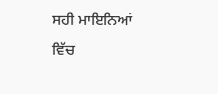ਸਹੀ ਮਾਇਨਿਆਂ ਵਿੱਚ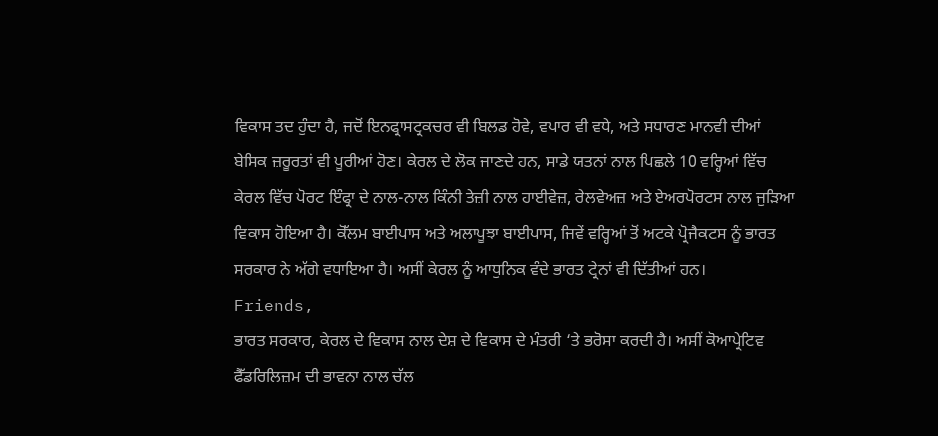ਵਿਕਾਸ ਤਦ ਹੁੰਦਾ ਹੈ, ਜਦੋਂ ਇਨਫ੍ਰਾਸਟ੍ਰਕਚਰ ਵੀ ਬਿਲਡ ਹੋਵੇ, ਵਪਾਰ ਵੀ ਵਧੇ, ਅਤੇ ਸਧਾਰਣ ਮਾਨਵੀ ਦੀਆਂ ਬੇਸਿਕ ਜ਼ਰੂਰਤਾਂ ਵੀ ਪੂਰੀਆਂ ਹੋਣ। ਕੇਰਲ ਦੇ ਲੋਕ ਜਾਣਦੇ ਹਨ, ਸਾਡੇ ਯਤਨਾਂ ਨਾਲ ਪਿਛਲੇ 10 ਵਰ੍ਹਿਆਂ ਵਿੱਚ ਕੇਰਲ ਵਿੱਚ ਪੋਰਟ ਇੰਫ੍ਰਾ ਦੇ ਨਾਲ-ਨਾਲ ਕਿੰਨੀ ਤੇਜ਼ੀ ਨਾਲ ਹਾਈਵੇਜ਼, ਰੇਲਵੇਅਜ਼ ਅਤੇ ਏਅਰਪੋਰਟਸ ਨਾਲ ਜੁੜਿਆ ਵਿਕਾਸ ਹੋਇਆ ਹੈ। ਕੋੱਲਮ ਬਾਈਪਾਸ ਅਤੇ ਅਲਾਪੂਝਾ ਬਾਈਪਾਸ, ਜਿਵੇਂ ਵਰ੍ਹਿਆਂ ਤੋਂ ਅਟਕੇ ਪ੍ਰੋਜੈਕਟਸ ਨੂੰ ਭਾਰਤ ਸਰਕਾਰ ਨੇ ਅੱਗੇ ਵਧਾਇਆ ਹੈ। ਅਸੀਂ ਕੇਰਲ ਨੂੰ ਆਧੁਨਿਕ ਵੰਦੇ ਭਾਰਤ ਟ੍ਰੇਨਾਂ ਵੀ ਦਿੱਤੀਆਂ ਹਨ।
Friends,
ਭਾਰਤ ਸਰਕਾਰ, ਕੇਰਲ ਦੇ ਵਿਕਾਸ ਨਾਲ ਦੇਸ਼ ਦੇ ਵਿਕਾਸ ਦੇ ਮੰਤਰੀ ‘ਤੇ ਭਰੋਸਾ ਕਰਦੀ ਹੈ। ਅਸੀਂ ਕੋਆਪ੍ਰੇਟਿਵ ਫੈੱਡਰਿਲਿਜ਼ਮ ਦੀ ਭਾਵਨਾ ਨਾਲ ਚੱਲ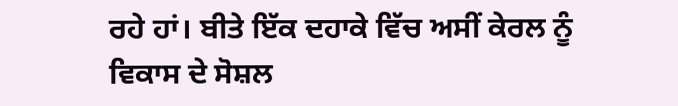ਰਹੇ ਹਾਂ। ਬੀਤੇ ਇੱਕ ਦਹਾਕੇ ਵਿੱਚ ਅਸੀਂ ਕੇਰਲ ਨੂੰ ਵਿਕਾਸ ਦੇ ਸੋਸ਼ਲ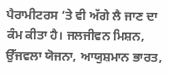ਪੈਰਾਮੀਟਰਸ ‘ਤੇ ਵੀ ਅੱਗੇ ਲੈ ਜਾਣ ਦਾ ਕੰਮ ਕੀਤਾ ਹੈ। ਜਲਜੀਵਨ ਮਿਸ਼ਨ, ਉੱਜਵਲਾ ਯੋਜਨਾ, ਆਯੁਸ਼ਮਾਨ ਭਾਰਤ,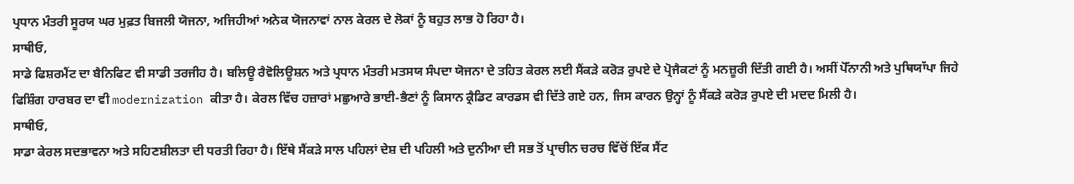ਪ੍ਰਧਾਨ ਮੰਤਰੀ ਸੂਰਯ ਘਰ ਮੁਫ਼ਤ ਬਿਜਲੀ ਯੋਜਨਾ, ਅਜਿਹੀਆਂ ਅਨੇਕ ਯੋਜਨਾਵਾਂ ਨਾਲ ਕੇਰਲ ਦੇ ਲੋਕਾਂ ਨੂੰ ਬਹੁਤ ਲਾਭ ਹੋ ਰਿਹਾ ਹੈ।
ਸਾਥੀਓ,
ਸਾਡੇ ਫਿਸ਼ਰਮੈਂਟ ਦਾ ਬੈਨਿਫਿਟ ਵੀ ਸਾਡੀ ਤਰਜੀਹ ਹੈ। ਬਲਿਊ ਰੈਵੋਲਿਊਸ਼ਨ ਅਤੇ ਪ੍ਰਧਾਨ ਮੰਤਰੀ ਮਤਸਯ ਸੰਪਦਾ ਯੋਜਨਾ ਦੇ ਤਹਿਤ ਕੇਰਲ ਲਈ ਸੈਂਕੜੇ ਕਰੋੜ ਰੁਪਏ ਦੇ ਪ੍ਰੋਜੈਕਟਾਂ ਨੂੰ ਮਨਜ਼ੂਰੀ ਦਿੱਤੀ ਗਈ ਹੈ। ਅਸੀਂ ਪੋੱਨਾਨੀ ਅਤੇ ਪੁਥਿਯਾੱਪਾ ਜਿਹੇ ਫਿਸ਼ਿੰਗ ਹਾਰਬਰ ਦਾ ਵੀ modernization ਕੀਤਾ ਹੈ। ਕੇਰਲ ਵਿੱਚ ਹਜ਼ਾਰਾਂ ਮਛੁਆਰੇ ਭਾਈ-ਭੈਣਾਂ ਨੂੰ ਕਿਸਾਨ ਕ੍ਰੈਡਿਟ ਕਾਰਡਸ ਵੀ ਦਿੱਤੇ ਗਏ ਹਨ, ਜਿਸ ਕਾਰਨ ਉਨ੍ਹਾਂ ਨੂੰ ਸੈਂਕੜੇ ਕਰੋੜ ਰੁਪਏ ਦੀ ਮਦਦ ਮਿਲੀ ਹੈ।
ਸਾਥੀਓ,
ਸਾਡਾ ਕੇਰਲ ਸਦਭਾਵਨਾ ਅਤੇ ਸਹਿਣਸ਼ੀਲਤਾ ਦੀ ਧਰਤੀ ਰਿਹਾ ਹੈ। ਇੱਥੇ ਸੈਂਕੜੇ ਸਾਲ ਪਹਿਲਾਂ ਦੇਸ਼ ਦੀ ਪਹਿਲੀ ਅਤੇ ਦੁਨੀਆ ਦੀ ਸਭ ਤੋਂ ਪ੍ਰਾਚੀਨ ਚਰਚ ਵਿੱਚੋਂ ਇੱਕ ਸੈਂਟ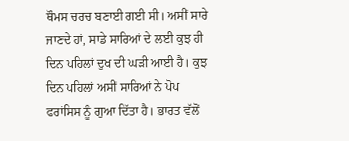ਥੌਮਸ ਚਰਚ ਬਣਾਈ ਗਈ ਸੀ। ਅਸੀਂ ਸਾਰੇ ਜਾਣਦੇ ਹਾਂ, ਸਾਡੇ ਸਾਰਿਆਂ ਦੇ ਲਈ ਕੁਝ ਹੀ ਦਿਨ ਪਹਿਲਾਂ ਦੁਖ ਦੀ ਘੜੀ ਆਈ ਹੈ। ਕੁਝ ਦਿਨ ਪਹਿਲਾਂ ਅਸੀਂ ਸਾਰਿਆਂ ਨੇ ਪੋਪ ਫਰਾਂਸਿਸ ਨੂੰ ਗੁਆ ਦਿੱਤਾ ਹੈ। ਭਾਰਤ ਵੱਲੋਂ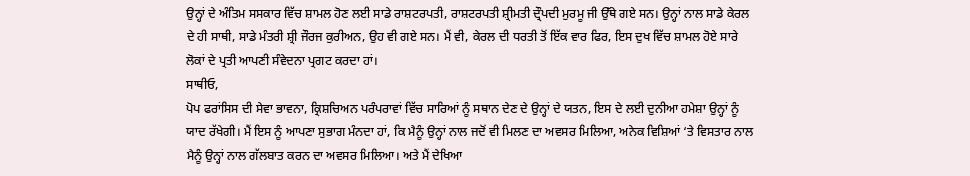ਉਨ੍ਹਾਂ ਦੇ ਅੰਤਿਮ ਸਸਕਾਰ ਵਿੱਚ ਸ਼ਾਮਲ ਹੋਣ ਲਈ ਸਾਡੇ ਰਾਸ਼ਟਰਪਤੀ, ਰਾਸ਼ਟਰਪਤੀ ਸ਼੍ਰੀਮਤੀ ਦ੍ਰੌਪਦੀ ਮੁਰਮੂ ਜੀ ਉੱਥੇ ਗਏ ਸਨ। ਉਨ੍ਹਾਂ ਨਾਲ ਸਾਡੇ ਕੇਰਲ ਦੇ ਹੀ ਸਾਥੀ, ਸਾਡੇ ਮੰਤਰੀ ਸ਼੍ਰੀ ਜੌਰਜ ਕੁਰੀਅਨ, ਉਹ ਵੀ ਗਏ ਸਨ। ਮੈਂ ਵੀ, ਕੇਰਲ ਦੀ ਧਰਤੀ ਤੋਂ ਇੱਕ ਵਾਰ ਫਿਰ, ਇਸ ਦੁਖ ਵਿੱਚ ਸ਼ਾਮਲ ਹੋਏ ਸਾਰੇ ਲੋਕਾਂ ਦੇ ਪ੍ਰਤੀ ਆਪਣੀ ਸੰਵੇਦਨਾ ਪ੍ਰਗਟ ਕਰਦਾ ਹਾਂ।
ਸਾਥੀਓ,
ਪੋਪ ਫਰਾਂਸਿਸ ਦੀ ਸੇਵਾ ਭਾਵਨਾ, ਕ੍ਰਿਸ਼ਚਿਅਨ ਪਰੰਪਰਾਵਾਂ ਵਿੱਚ ਸਾਰਿਆਂ ਨੂੰ ਸਥਾਨ ਦੇਣ ਦੇ ਉਨ੍ਹਾਂ ਦੇ ਯਤਨ, ਇਸ ਦੇ ਲਈ ਦੁਨੀਆ ਹਮੇਸ਼ਾ ਉਨ੍ਹਾਂ ਨੂੰ ਯਾਦ ਰੱਖੇਗੀ। ਮੈਂ ਇਸ ਨੂੰ ਆਪਣਾ ਸੁਭਾਗ ਮੰਨਦਾ ਹਾਂ, ਕਿ ਮੈਨੂੰ ਉਨ੍ਹਾਂ ਨਾਲ ਜਦੋਂ ਵੀ ਮਿਲਣ ਦਾ ਅਵਸਰ ਮਿਲਿਆ, ਅਨੇਕ ਵਿਸ਼ਿਆਂ ‘ਤੇ ਵਿਸਤਾਰ ਨਾਲ ਮੈਨੂੰ ਉਨ੍ਹਾਂ ਨਾਲ ਗੱਲਬਾਤ ਕਰਨ ਦਾ ਅਵਸਰ ਮਿਲਿਆ। ਅਤੇ ਮੈਂ ਦੇਖਿਆ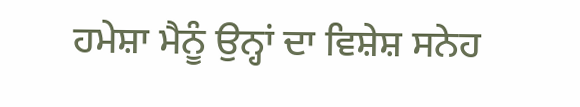ਹਮੇਸ਼ਾ ਮੈਨੂੰ ਉਨ੍ਹਾਂ ਦਾ ਵਿਸ਼ੇਸ਼ ਸਨੇਹ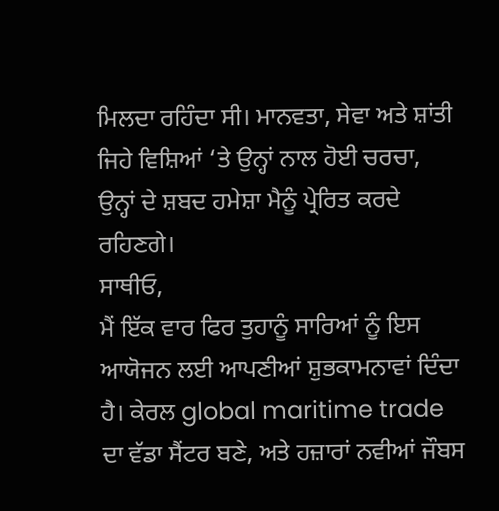ਮਿਲਦਾ ਰਹਿੰਦਾ ਸੀ। ਮਾਨਵਤਾ, ਸੇਵਾ ਅਤੇ ਸ਼ਾਂਤੀ ਜਿਹੇ ਵਿਸ਼ਿਆਂ ‘ਤੇ ਉਨ੍ਹਾਂ ਨਾਲ ਹੋਈ ਚਰਚਾ, ਉਨ੍ਹਾਂ ਦੇ ਸ਼ਬਦ ਹਮੇਸ਼ਾ ਮੈਨੂੰ ਪ੍ਰੇਰਿਤ ਕਰਦੇ ਰਹਿਣਗੇ।
ਸਾਥੀਓ,
ਮੈਂ ਇੱਕ ਵਾਰ ਫਿਰ ਤੁਹਾਨੂੰ ਸਾਰਿਆਂ ਨੂੰ ਇਸ ਆਯੋਜਨ ਲਈ ਆਪਣੀਆਂ ਸ਼ੁਭਕਾਮਨਾਵਾਂ ਦਿੰਦਾ ਹੈ। ਕੇਰਲ global maritime trade ਦਾ ਵੱਡਾ ਸੈਂਟਰ ਬਣੇ, ਅਤੇ ਹਜ਼ਾਰਾਂ ਨਵੀਆਂ ਜੌਬਸ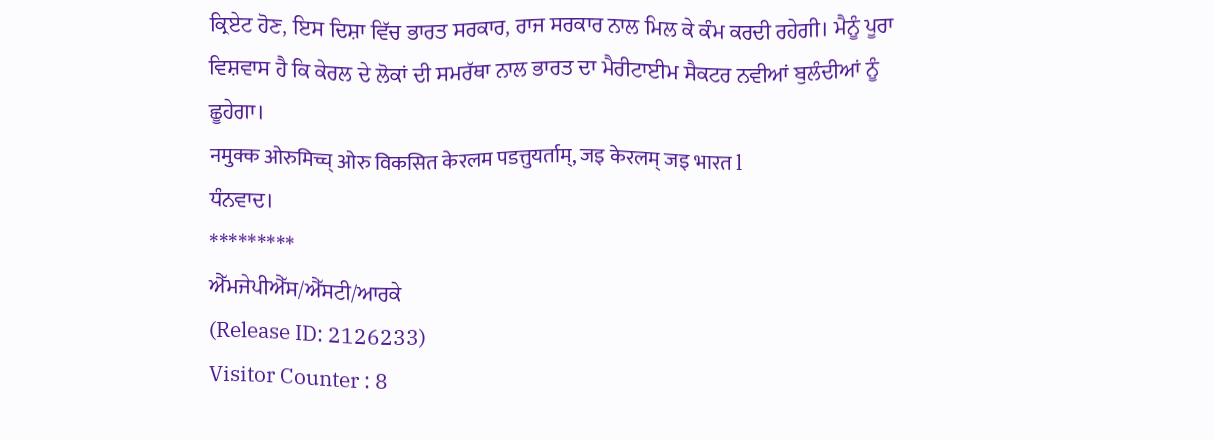ਕ੍ਰਿਏਟ ਹੋਣ, ਇਸ ਦਿਸ਼ਾ ਵਿੱਚ ਭਾਰਤ ਸਰਕਾਰ, ਰਾਜ ਸਰਕਾਰ ਨਾਲ ਮਿਲ ਕੇ ਕੰਮ ਕਰਦੀ ਰਹੇਗੀ। ਮੈਨੂੰ ਪੂਰਾ ਵਿਸ਼ਵਾਸ ਹੈ ਕਿ ਕੇਰਲ ਦੇ ਲੋਕਾਂ ਦੀ ਸਮਰੱਥਾ ਨਾਲ ਭਾਰਤ ਦਾ ਮੈਰੀਟਾਈਮ ਸੈਕਟਰ ਨਵੀਆਂ ਬੁਲੰਦੀਆਂ ਨੂੰ ਛੂਹੇਗਾ।
नमुक्क ओरुमिच्च् ओरु विकसित केरलम पडत्तुयर्ताम्, जइ केरलम् जइ भारत l
ਧੰਨਵਾਦ।
*********
ਐੱਮਜੇਪੀਐੱਸ/ਐੱਸਟੀ/ਆਰਕੇ
(Release ID: 2126233)
Visitor Counter : 8